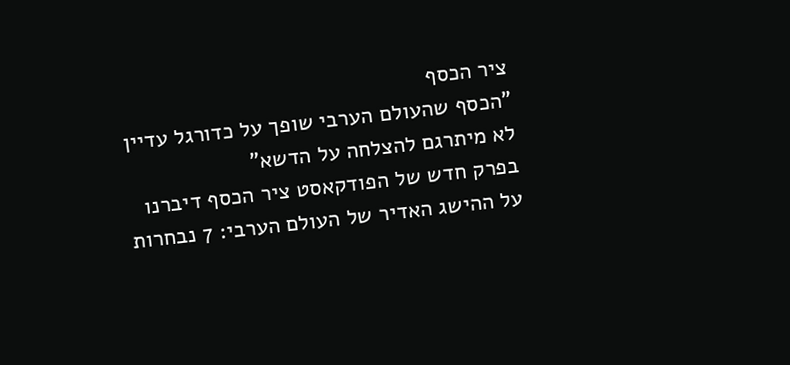ציר הכסף
"הכסף שהעולם הערבי שופך על כדורגל עדיין לא מיתרגם להצלחה על הדשא"
בפרק חדש של הפודקאסט ציר הכסף דיברנו על ההישג האדיר של העולם הערבי: 7 נבחרות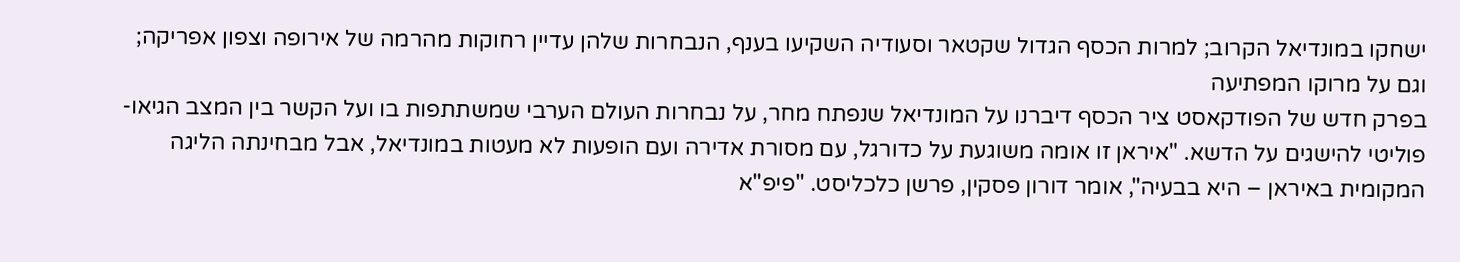ישחקו במונדיאל הקרוב; למרות הכסף הגדול שקטאר וסעודיה השקיעו בענף, הנבחרות שלהן עדיין רחוקות מהרמה של אירופה וצפון אפריקה; וגם על מרוקו המפתיעה
בפרק חדש של הפודקאסט ציר הכסף דיברנו על המונדיאל שנפתח מחר, על נבחרות העולם הערבי שמשתתפות בו ועל הקשר בין המצב הגיאו-פוליטי להישגים על הדשא. "איראן זו אומה משוגעת על כדורגל, עם מסורת אדירה ועם הופעות לא מעטות במונדיאל, אבל מבחינתה הליגה המקומית באיראן – היא בבעיה", אומר דורון פסקין, פרשן כלכליסט. "פיפ"א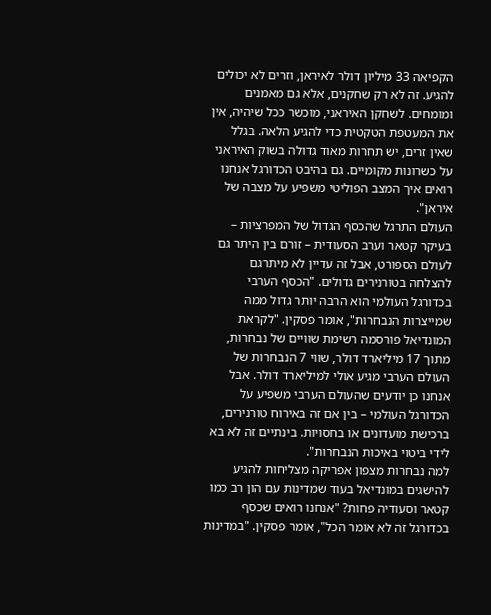הקפיאה 33 מיליון דולר לאיראן, וזרים לא יכולים להגיע. זה לא רק שחקנים, אלא גם מאמנים ומומחים. לשחקן האיראני, מוכשר ככל שיהיה, אין את המעטפת הטקטית כדי להגיע הלאה. בגלל שאין זרים, יש תחרות מאוד גדולה בשוק האיראני על כשרונות מקומיים. גם בהיבט הכדורגל אנחנו רואים איך המצב הפוליטי משפיע על מצבה של איראן".
העולם התרגל שהכסף הגדול של המפרציות – בעיקר קטאר וערב הסעודית – זורם בין היתר גם לעולם הספורט, אבל זה עדיין לא מיתרגם להצלחה בטורנירים גדולים. "הכסף הערבי בכדורגל העולמי הוא הרבה יותר גדול ממה שמייצרות הנבחרות", אומר פסקין. "לקראת המונדיאל פורסמה רשימת שוויים של נבחרות, מתוך 17 מיליארד דולר, שווי 7 הנבחרות של העולם הערבי מגיע אולי למיליארד דולר. אבל אנחנו כן יודעים שהעולם הערבי משפיע על הכדורגל העולמי – בין אם זה באירוח טורנירים, ברכישת מועדונים או בחסויות. בינתיים זה לא בא לידי ביטוי באיכות הנבחרות".
למה נבחרות מצפון אפריקה מצליחות להגיע להישגים במונדיאל בעוד שמדינות עם הון רב כמו קטאר וסעודיה פחות? "אנחנו רואים שכסף בכדורגל זה לא אומר הכל", אומר פסקין. "במדינות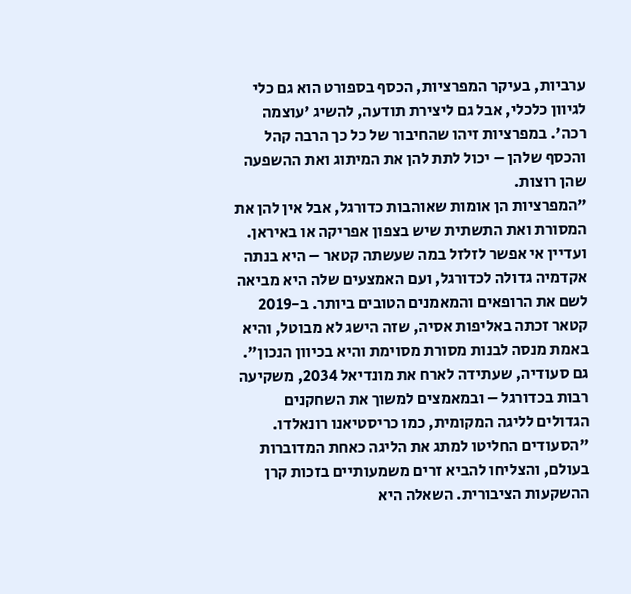ערביות, בעיקר המפרציות, הכסף בספורט הוא גם כלי לגיוון כלכלי, אבל גם ליצירת תודעה, להשיג 'עוצמה רכה'. במפרציות זיהו שהחיבור של כל כך הרבה קהל והכסף שלהן – יכול לתת להן את המיתוג ואת ההשפעה שהן רוצות.
"המפרציות הן אומות שאוהבות כדורגל, אבל אין להן את המסורת ואת התשתית שיש בצפון אפריקה או באיראן. ועדיין אי אפשר לזלזל במה שעשתה קטאר – היא בנתה אקדמיה גדולה לכדורגל, ועם האמצעים שלה היא מביאה לשם את הרופאים והמאמנים הטובים ביותר. ב-2019 קטאר זכתה באליפות אסיה, שזה הישג לא מבוטל, והיא באמת מנסה לבנות מסורת מסוימת והיא בכיוון הנכון".
גם סעודיה, שעתידה לארח את מונדיאל 2034, משקיעה רבות בכדורגל – ובמאמצים למשוך את השחקנים הגדולים לליגה המקומית, כמו כריסטיאנו רונאלדו. "הסעודים החליטו למתג את הליגה כאחת המדוברות בעולם, והצליחו להביא זרים משמעותיים בזכות קרן ההשקעות הציבורית. השאלה היא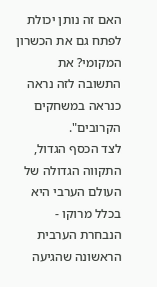האם זה נותן יכולת לפתח גם את הכשרון המקומי? את התשובה לזה נראה כנראה במשחקים הקרובים".
לצד הכסף הגדול, התקווה הגדולה של העולם הערבי היא בכלל מרוקו - הנבחרת הערבית הראשונה שהגיעה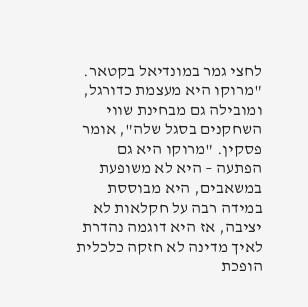לחצי גמר במונדיאל בקטאר. "מרוקו היא מעצמת כדורגל, ומובילה גם מבחינת שווי השחקנים בסגל שלה", אומר פסקין. "מרוקו היא גם הפתעה – היא לא משופעת במשאבים, היא מבוססת במידה רבה על חקלאות לא יציבה, אז היא דוגמה נהדרת לאיך מדינה לא חזקה כלכלית הופכת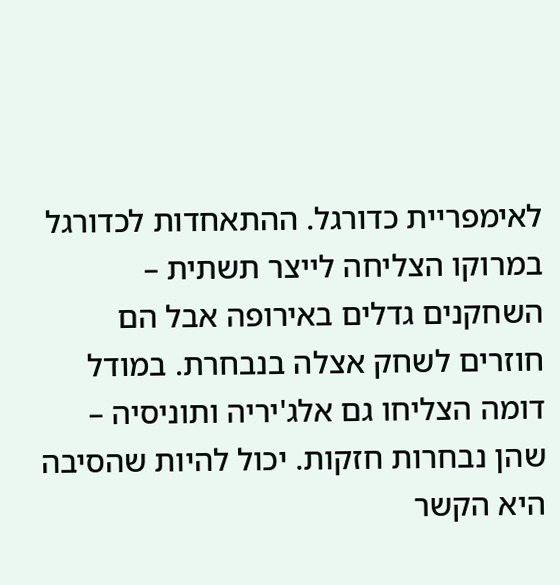לאימפריית כדורגל. ההתאחדות לכדורגל במרוקו הצליחה לייצר תשתית – השחקנים גדלים באירופה אבל הם חוזרים לשחק אצלה בנבחרת. במודל דומה הצליחו גם אלג'יריה ותוניסיה – שהן נבחרות חזקות. יכול להיות שהסיבה היא הקשר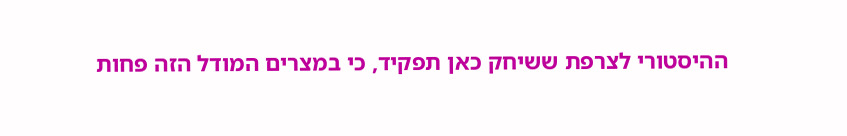ההיסטורי לצרפת ששיחק כאן תפקיד, כי במצרים המודל הזה פחות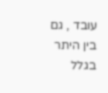עובד , גם בין היתר בגלל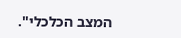המצב הכלכלי".